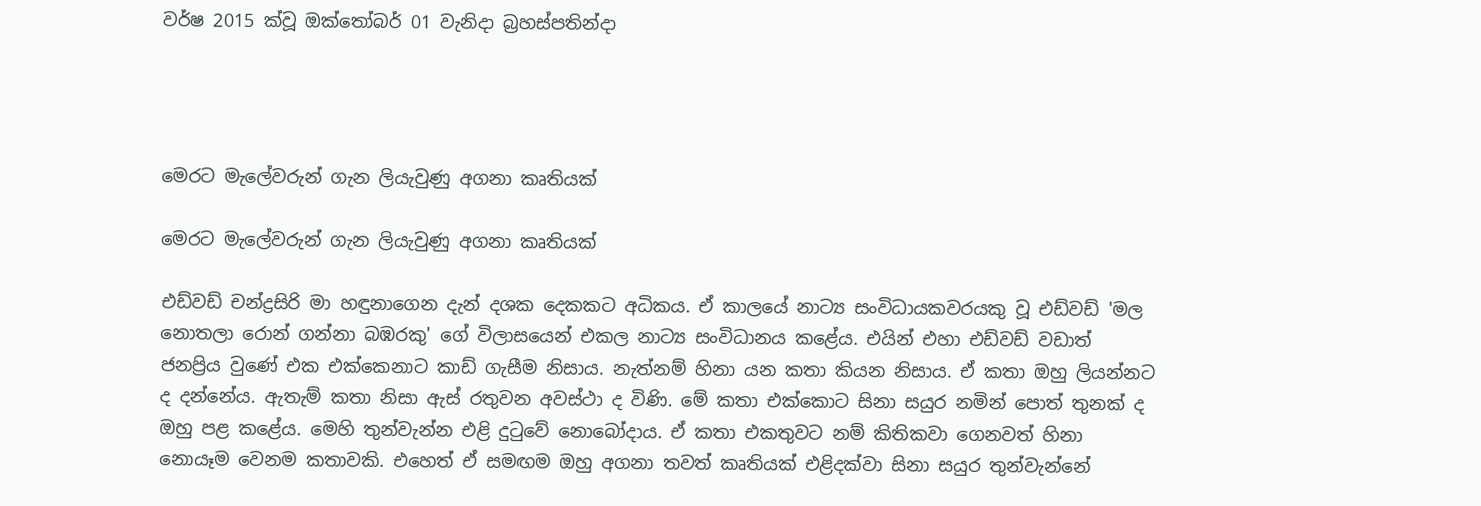වර්ෂ 2015 ක්වූ ඔක්තෝබර් 01 වැනිදා බ්‍රහස්පතින්දා




මෙරට මැලේවරුන් ගැන ලියැවුණු අගනා කෘතියක්

මෙරට මැලේවරුන් ගැන ලියැවුණු අගනා කෘතියක්

එඩ්වඩ් චන්ද්‍රසිරි මා හඳුනාගෙන දැන් දශක දෙකකට අධිකය. ඒ කාලයේ නාට්‍ය සංවිධායකවරයකු වූ එඩ්වඩ් 'මල නොතලා රොන් ගන්නා බඹරකු' ගේ විලාසයෙන් එකල නාට්‍ය සංවිධානය කළේය. එයින් එහා එඩ්වඩ් වඩාත් ජනප්‍රිය වුණේ එක එක්කෙනාට කාඩ් ගැසීම නිසාය. නැත්නම් හිනා යන කතා කියන නිසාය. ඒ කතා ඔහු ලියන්නට ද දන්නේය. ඇතැම් කතා නිසා ඇස් රතුවන අවස්ථා ද විණි. මේ කතා එක්කොට සිනා සයුර නමින් පොත් තුනක් ද ඔහු පළ කළේය. මෙහි තුන්වැන්න එළි දුටුවේ නොබෝදාය. ඒ කතා එකතුවට නම් කිතිකවා ගෙනවත් හිනා නොයෑම වෙනම කතාවකි. එහෙත් ඒ සමඟම ඔහු අගනා තවත් කෘතියක් එළිදක්වා සිනා සයුර තුන්වැන්නේ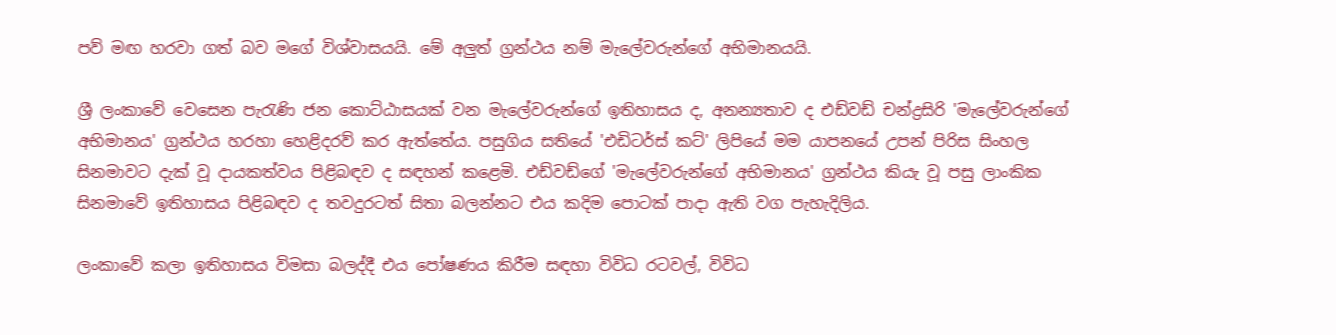පව් මඟ හරවා ගත් බව මගේ විශ්වාසයයි. මේ අලුත් ග්‍රන්ථය නම් මැලේවරුන්ගේ අභිමානයයි.

ශ්‍රී ලංකාවේ වෙසෙන පැරැණි ජන කොට්ඨාසයක් වන මැලේවරුන්ගේ ඉතිහාසය ද, අනන්‍යතාව ද එඩ්වඩ් චන්ද්‍රසිරි 'මැලේවරුන්ගේ අභිමානය' ග්‍රන්ථය හරහා හෙළිදරව් කර ඇත්තේය. පසුගිය සතියේ 'එඩිටර්ස් කට්' ලිපියේ මම යාපනයේ උපන් පිරිස සිංහල සිනමාවට දැක් වූ දායකත්වය පිළිබඳව ද සඳහන් කළෙමි. එඩ්වඩ්ගේ 'මැලේවරුන්ගේ අභිමානය' ග්‍රන්ථය කියැ වූ පසු ලාංකික සිනමාවේ ඉතිහාසය පිළිබඳව ද තවදුරටත් සිතා බලන්නට එය කදිම පොටක් පාදා ඇති වග පැහැදිලිය.

ලංකාවේ කලා ඉතිහාසය විමසා බලද්දී එය පෝෂණය කිරීම සඳහා විවිධ රටවල්, විවිධ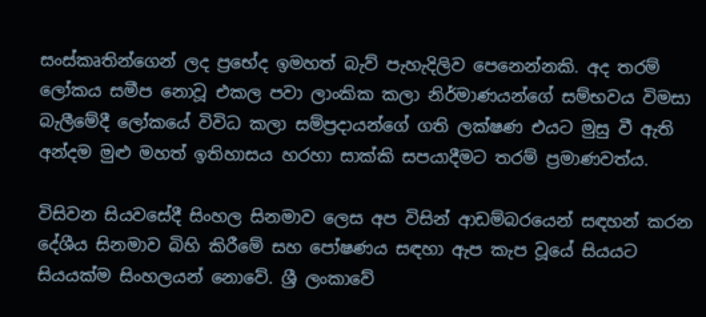සංස්කෘතින්ගෙන් ලද ප්‍රභේද ඉමහත් බැව් පැහැදිලිව පෙනෙන්නකි. අද තරම් ලෝකය සමීප නොවූ එකල පවා ලාංකික කලා නිර්මාණයන්ගේ සම්භවය විමසා බැලීමේදී ලෝකයේ විවිධ කලා සම්ප්‍රදායන්ගේ ගති ලක්ෂණ එයට මුසු වී ඇති අන්දම මුළු මහත් ඉතිහාසය හරහා සාක්කි සපයාදීමට තරම් ප්‍රමාණවත්ය.

විසිවන සියවසේදී සිංහල සිනමාව ලෙස අප විසින් ආඩම්බරයෙන් සඳහන් කරන දේශීය සිනමාව බිහි කිරීමේ සහ පෝෂණය සඳහා ඇප කැප වූයේ සියයට සියයක්ම සිංහලයන් නොවේ. ශ්‍රී ලංකාවේ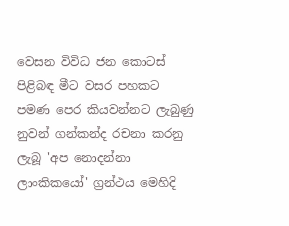වෙසන විවිධ ජන කොටස් පිළිබඳ මීට වසර පහකට පමණ පෙර කියවන්නට ලැබුණු නුවන් ගන්කන්ද රචනා කරනු ලැබූ 'අප නොදන්නා ලාංකිකයෝ' ග්‍රන්ථය මෙහිදි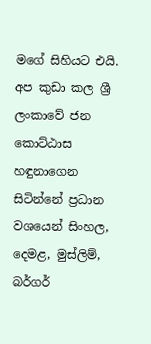මගේ සිහියට එයි. අප කුඩා කල ශ්‍රී ලංකාවේ ජන කොට්ඨාස හඳුනාගෙන සිටින්නේ ප්‍රධාන වශයෙන් සිංහල, දෙමළ, මුස්ලිම්, බර්ගර්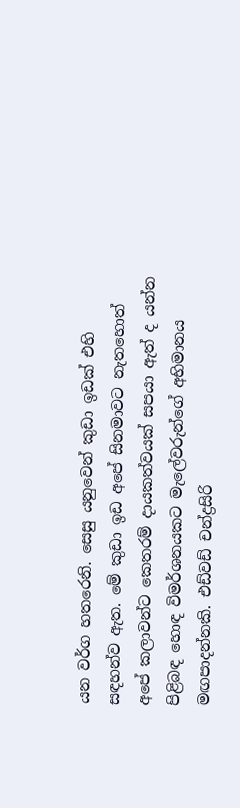යන වර්ග හතරෙනි. සෙසු යනුවෙන් කුඩා ඉඩක් එහි සඳහන්ව ඇත. මේ කුඩා ඉඩ අපේ සිනමාවට නැතහොත් අපේ කලාවන්ට කෙතරම් දායකත්වයක් සපයා ඇත් ද යන්න පිළිබඳ හොඳ විමර්ශනයකට මැලේවරුන්ගේ අභිමානය මඟපාදන්නකි. එඩ්වඩ් චන්ද්‍රසිරි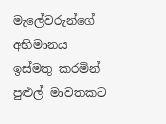මැලේවරුන්ගේ අභිමානය ඉස්මතු කරමින් පුළුල් මාවතකට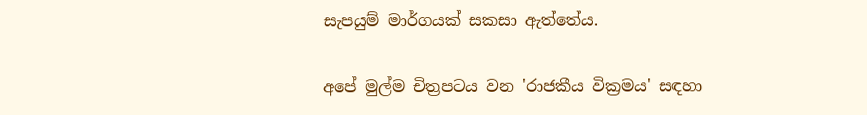සැපයුම් මාර්ගයක් සකසා ඇත්තේය.

අපේ මුල්ම චිත්‍රපටය වන 'රාජකීය වික්‍රමය' සඳහා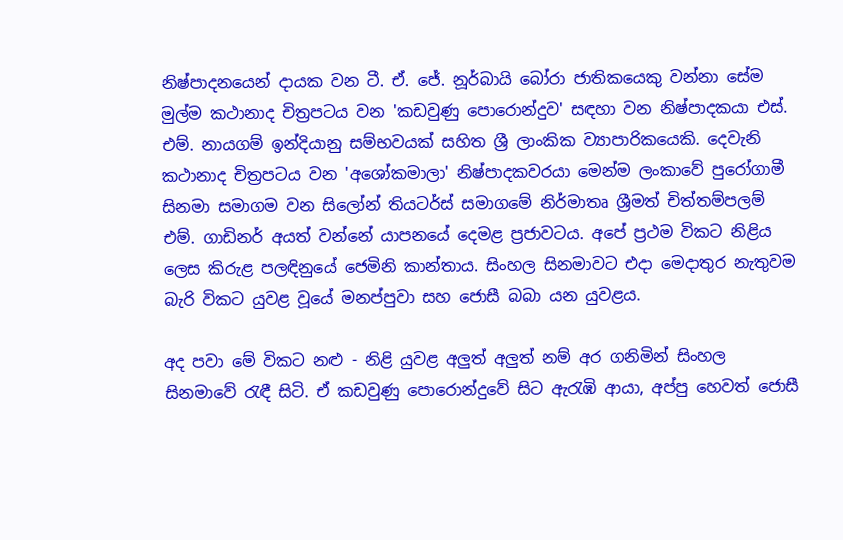නිෂ්පාදනයෙන් දායක වන ටී. ඒ. ජේ. නූර්බායි බෝරා ජාතිකයෙකු වන්නා සේම මුල්ම කථානාද චිත්‍රපටය වන 'කඩවුණු පොරොන්දුව' සඳහා වන නිෂ්පාදකයා එස්. එම්. නායගම් ඉන්දියානු සම්භවයක් සහිත ශ්‍රී ලාංකික ව්‍යාපාරිකයෙකි. දෙවැනි කථානාද චිත්‍රපටය වන 'අශෝකමාලා' නිෂ්පාදකවරයා මෙන්ම ලංකාවේ පුරෝගාමී සිනමා සමාගම වන සිලෝන් තියටර්ස් සමාගමේ නිර්මාතෘ ශ්‍රීමත් චිත්තම්පලම් එම්. ගාඩිනර් අයත් වන්නේ යාපනයේ දෙමළ ප්‍රජාවටය. අපේ ප්‍රථම විකට නිළිය ලෙස කිරුළ පලඳිනුයේ ජෙමිනි කාන්තාය. සිංහල සිනමාවට එදා මෙදාතුර නැතුවම බැරි විකට යුවළ වූයේ මනප්පුවා සහ ජොසී බබා යන යුවළය.

අද පවා මේ විකට නළු - නිළි යුවළ අලුත් අලුත් නම් අර ගනිමින් සිංහල සිනමාවේ රැඳී සිටි. ඒ කඩවුණු පොරොන්දුවේ සිට ඇරැඹි ආයා, අප්පු හෙවත් ජොසී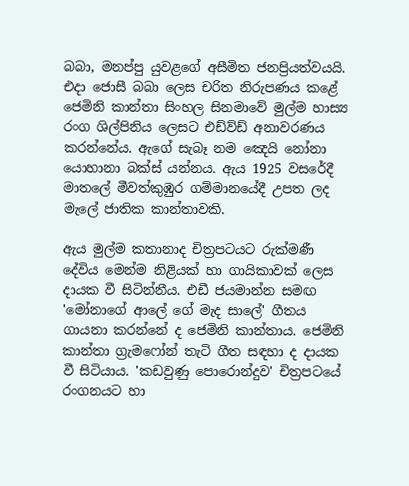බබා, මනප්පු යුවළගේ අසීමිත ජනප්‍රියත්වයයි. එදා ජොසී බබා ලෙස චරිත නිරුපණය කළේ ජෙමිනි කාන්තා සිංහල සිනමාවේ මුල්ම හාස්‍ය රංග ශිල්පිනිය ලෙසට එඩ්ව්ඩ් අනාවරණය කරන්නේය. ඇගේ සැබෑ නම ඤෙයි නෝනා යොහානා බක්ස් යන්නය. ඇය 1925 වසරේදී මාතලේ මීවත්කුඹුර ගම්මානයේදී උපත ලද මැලේ ජාතික කාන්තාවකි.

ඇය මුල්ම කතානාද චිත්‍රපටයට රුක්මණී දේවිය මෙන්ම නිළියක් හා ගායිකාවක් ලෙස දායක වී සිටින්නීය. එඩී ජයමාන්න සමඟ 'මෝනාගේ ආලේ ගේ මැද සාලේ' ගීතය ගායනා කරන්නේ ද ජෙමිනි කාන්තාය. ජෙමිනි කාන්තා ග්‍රැමෆෝන් තැටි ගීත සඳහා ද දායක වී සිටියාය. 'කඩවුණු පොරොන්දුව' චිත්‍රපටයේ රංගනයට හා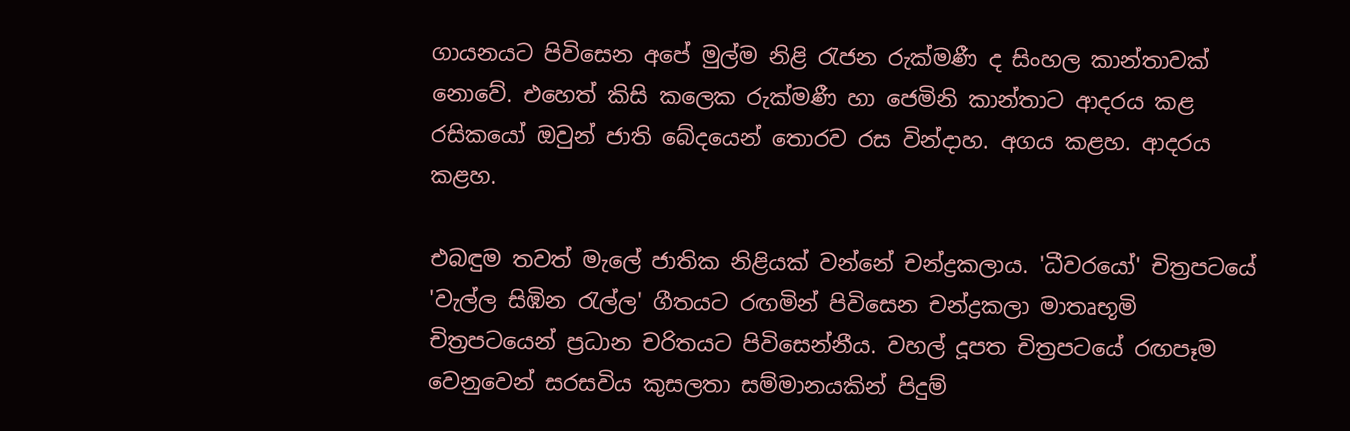ගායනයට පිවිසෙන අපේ මුල්ම නිළි රැජන රුක්මණී ද සිංහල කාන්තාවක් නොවේ. එහෙත් කිසි කලෙක රුක්මණී හා ජෙමිනි කාන්තාට ආදරය කළ රසිකයෝ ඔවුන් ජාති බේදයෙන් තොරව රස වින්දාහ. අගය කළහ. ආදරය කළහ.

එබඳුම තවත් මැලේ ජාතික නිළියක් වන්නේ චන්ද්‍රකලාය. 'ධීවරයෝ' චිත්‍රපටයේ 'වැල්ල සිඹින රැල්ල' ගීතයට රඟමින් පිවිසෙන චන්ද්‍රකලා මාතෘභූමි චිත්‍රපටයෙන් ප්‍රධාන චරිතයට පිවිසෙන්නීය. වහල් දූපත චිත්‍රපටයේ රඟපෑම වෙනුවෙන් සරසවිය කුසලතා සම්මානයකින් පිදුම්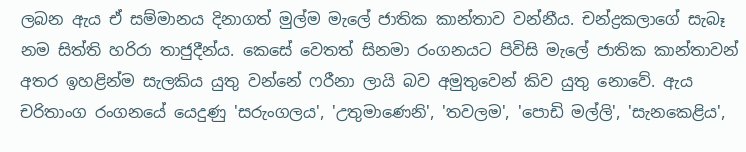ලබන ඇය ඒ සම්මානය දිනාගත් මුල්ම මැලේ ජාතික කාන්තාව වන්නීය. චන්ද්‍රකලාගේ සැබෑ නම සිත්ති හරිරා තාජුදීන්ය. කෙසේ වෙතත් සිනමා රංගනයට පිවිසි මැලේ ජාතික කාන්තාවන් අතර ඉහළින්ම සැලකිය යුතු වන්නේ ෆරීනා ලායි බව අමුතුවෙන් කිව යුතු නොවේ. ඇය චරිතාංග රංගනයේ යෙදුණු 'සරුංගලය', 'උතුමාණෙනි', 'තවලම', 'පොඩි මල්ලි', 'සැනකෙළිය',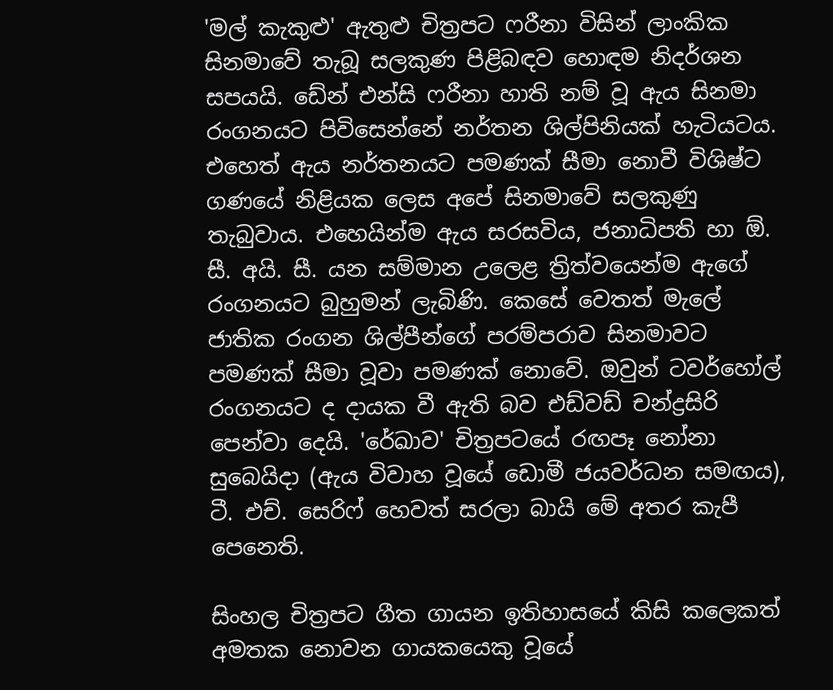'මල් කැකුළු' ඇතුළු චිත්‍රපට ෆරීනා විසින් ලාංකික සිනමාවේ තැබූ සලකුණ පිළිබඳව හොඳම නිදර්ශන සපයයි. ඩේන් එන්සි ෆරීනා හාති නම් වූ ඇය සිනමා රංගනයට පිවිසෙන්නේ නර්තන ශිල්පිනියක් හැටියටය. එහෙත් ඇය නර්තනයට පමණක් සීමා නොවී විශිෂ්ට ගණයේ නිළියක ලෙස අපේ සිනමාවේ සලකුණු තැබුවාය. එහෙයින්ම ඇය සරසවිය, ජනාධිපති හා ඕ. සී. අයි. සී. යන සම්මාන උලෙළ ත්‍රිත්වයෙන්ම ඇගේ රංගනයට බුහුමන් ලැබිණි. කෙසේ වෙතත් මැලේ ජාතික රංගන ශිල්පීන්ගේ පරම්පරාව සිනමාවට පමණක් සීමා වූවා පමණක් නොවේ. ඔවුන් ටවර්හෝල් රංගනයට ද දායක වී ඇති බව එඩ්වඩ් චන්ද්‍රසිරි පෙන්වා දෙයි. 'රේඛාව' චිත්‍රපටයේ රඟපෑ නෝනා සුබෙයිදා (ඇය විවාහ වූයේ ඩොමී ජයවර්ධන සමඟය), ටී. එච්. සෙරිෆ් හෙවත් සරලා බායි මේ අතර කැපී පෙනෙති.

සිංහල චිත්‍රපට ගීත ගායන ඉතිහාසයේ කිසි කලෙකත් අමතක නොවන ගායකයෙකු වූයේ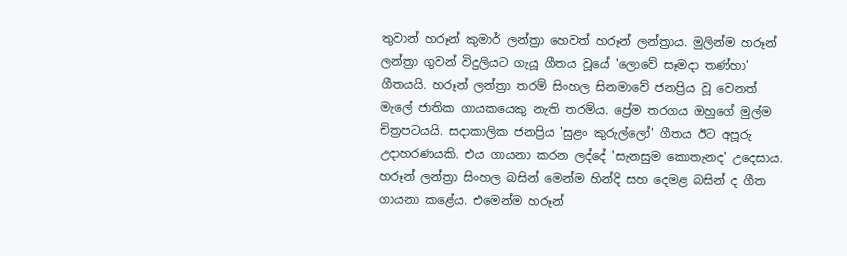තුවාන් හරූන් කුමාර් ලන්ත්‍රා හෙවත් හරූන් ලන්ත්‍රාය. මුලින්ම හරූන් ලන්ත්‍රා ගුවන් විදුලියට ගැයූ ගීතය වූයේ 'ලොවේ සෑමදා තණ්හා' ගීතයයි. හරූන් ලන්ත්‍රා තරම් සිංහල සිනමාවේ ජනප්‍රිය වූ වෙනත් මැලේ ජාතික ගායකයෙකු නැති තරම්ය. ප්‍රේම තරගය ඔහුගේ මුල්ම චිත්‍රපටයයි. සදාකාලික ජනප්‍රිය 'සුළං කුරුල්ලෝ' ගීතය ඊට අපූරු උදාහරණයකි. එය ගායනා කරන ලද්දේ 'සැනසුම කොතැනද' උදෙසාය. හරූන් ලන්ත්‍රා සිංහල බසින් මෙන්ම හින්දි සහ දෙමළ බසින් ද ගීත ගායනා කළේය. එමෙන්ම හරූන්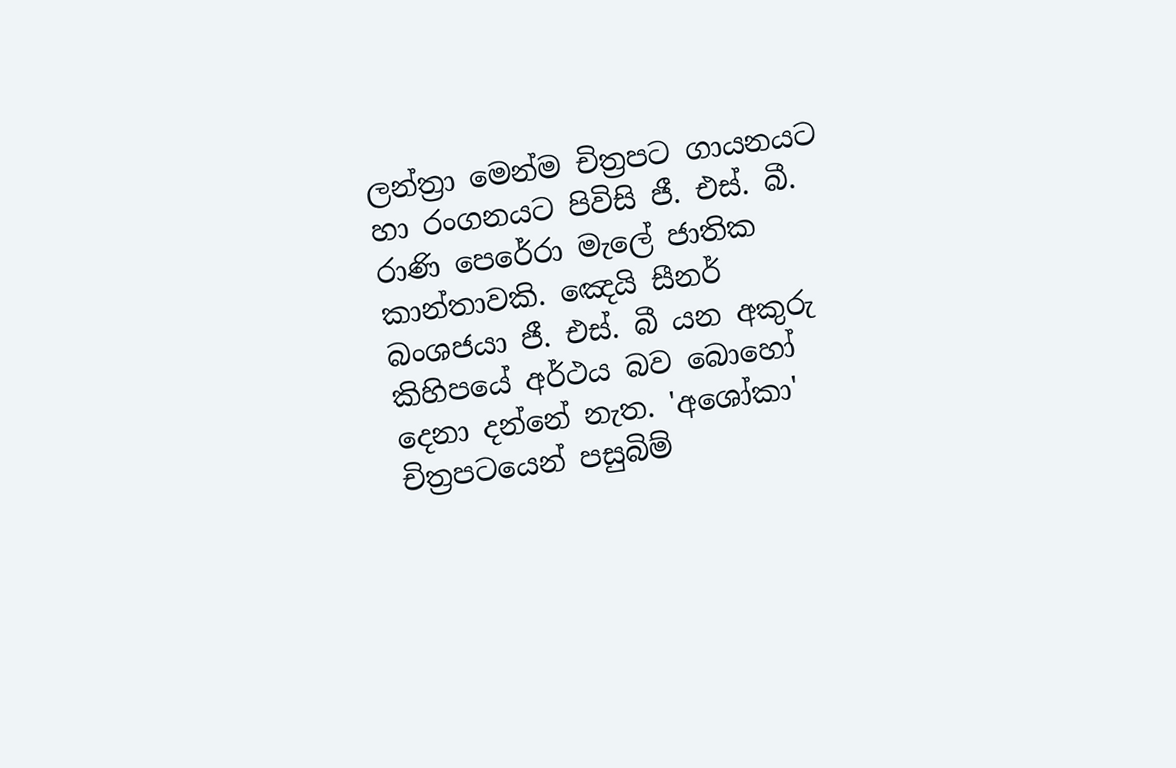ලන්ත්‍රා මෙන්ම චිත්‍රපට ගායනයට හා රංගනයට පිවිසි ජී. එස්. බී. රාණි පෙරේරා මැලේ ජාතික කාන්තාවකි. ඤෙයි සීනර් බංශජයා ජී. එස්. බී යන අකුරු කිහිපයේ අර්ථය බව බොහෝ දෙනා දන්නේ නැත. 'අශෝකා' චිත්‍රපටයෙන් පසුබිම්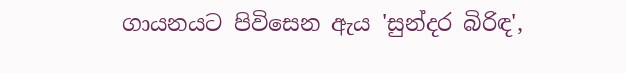ගායනයට පිවිසෙන ඇය 'සුන්දර බිරිඳ',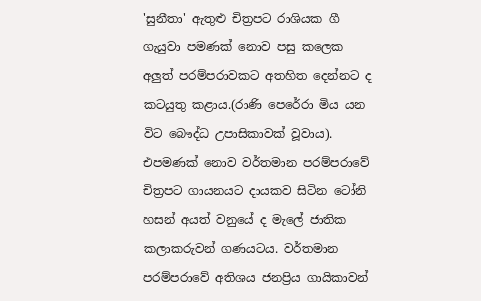'සුනීතා' ඇතුළු චිත්‍රපට රාශියක ගී ගැයුවා පමණක් නොව පසු කලෙක අලුත් පරම්පරාවකට අතහිත දෙන්නට ද කටයුතු කළාය.(රාණි පෙරේරා මිය යන විට බෞද්ධ උපාසිකාවක් වූවාය). එපමණක් නොව වර්තමාන පරම්පරාවේ චිත්‍රපට ගායනයට දායකව සිටින ටෝනි හසන් අයත් වනුයේ ද මැලේ ජාතික කලාකරුවන් ගණයටය. වර්තමාන පරම්පරාවේ අතිශය ජනප්‍රිය ගායිකාවන්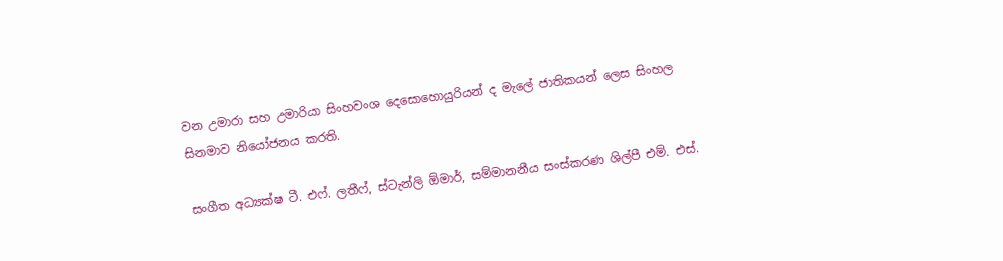වන උමාරා සහ උමාරියා සිංහවංශ දෙසොහොයුරියන් ද මැලේ ජාතිකයන් ලෙස සිංහල සිනමාව නියෝජනය කරති.

සංගීත අධ්‍යක්ෂ ටී. එෆ්. ලතීෆ්, ස්ටැන්ලි ඕමාර්, සම්මානනීය සංස්කරණ ශිල්පී එම්. එස්.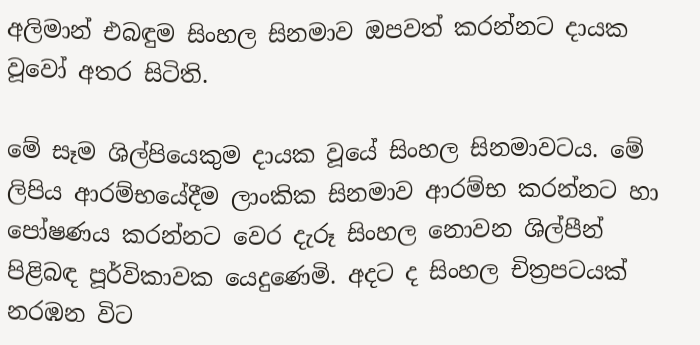අලිමාන් එබඳුම සිංහල සිනමාව ඔපවත් කරන්නට දායක වූවෝ අතර සිටිති.

මේ සෑම ශිල්පියෙකුම දායක වූයේ සිංහල සිනමාවටය. මේ ලිපිය ආරම්භයේදීම ලාංකික සිනමාව ආරම්භ කරන්නට හා පෝෂණය කරන්නට වෙර දැරූ සිංහල නොවන ශිල්පීන් පිළිබඳ පූර්විකාවක යෙදුණෙමි. අදට ද සිංහල චිත්‍රපටයක් නරඹන විට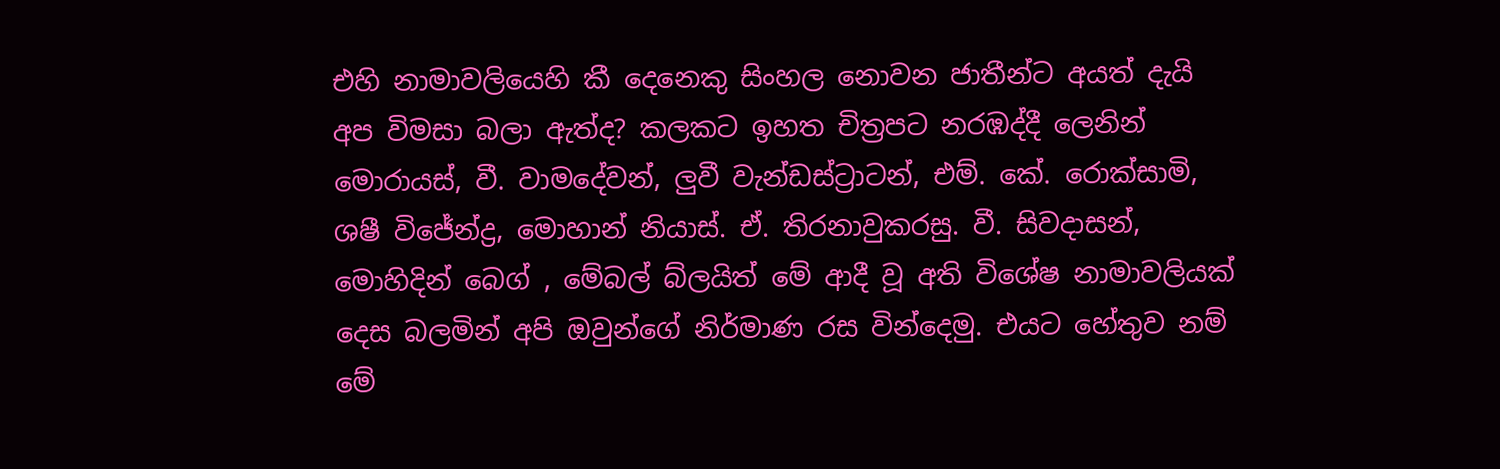එහි නාමාවලියෙහි කී දෙනෙකු සිංහල නොවන ජාතීන්ට අයත් දැයි අප විමසා බලා ඇත්ද? කලකට ඉහත චිත්‍රපට නරඹද්දී ලෙනින් මොරායස්, වී. වාමදේවන්, ලුවී වැන්ඩස්ට්‍රාටන්, එම්. කේ. රොක්සාමි, ශෂී විජේන්ද්‍ර, මොහාන් නියාස්. ඒ. තිරනාවුකරසු. වී. සිවදාසන්, මොහිදින් බෙග් , මේබල් බ්ලයිත් මේ ආදී වූ අති විශේෂ නාමාවලියක් දෙස බලමින් අපි ඔවුන්ගේ නිර්මාණ රස වින්දෙමු. එයට හේතුව නම් මේ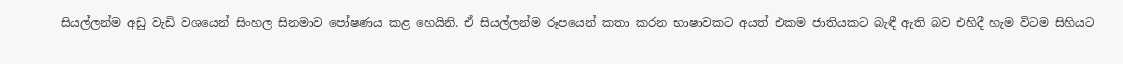සියල්ලන්ම අඩු වැඩි වශයෙන් සිංහල සිනමාව පෝෂණය කළ හෙයිනි. ඒ සියල්ලන්ම රූපයෙන් කතා කරන භාෂාවකට අයත් එකම ජාතියකට බැඳී ඇති බව එහිදී හැම විටම සිහියට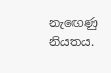නැඟෙණු නියතය.